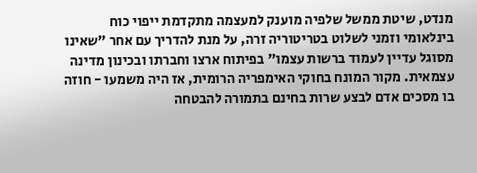מנדט, שיטת ממשל שלפיה מוענק למעצמה מתקדמת ייפוי כוח בינלאומי וזמני לשלוט בטריטוריה זרה, על מנת להדריך עם אחר "שאינו מסוגל עדיין לעמוד ברשות עצמו" בפיתוח ארצו וחברתו ובכינון מדינה עצמאית. מקור המונח בחוקי האימפריה הרומית, אז היה משמעו - חוזה בו מסכים אדם לבצע שרות בחינם בתמורה להבטחה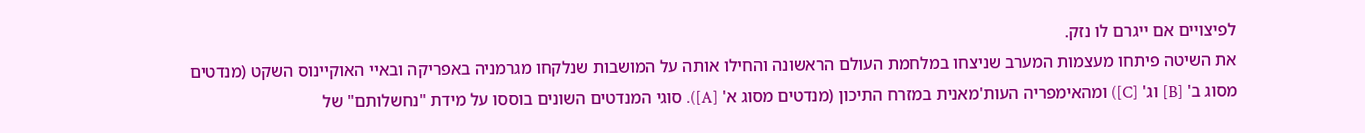לפיצויים אם ייגרם לו נזק.
את השיטה פיתחו מעצמות המערב שניצחו במלחמת העולם הראשונה והחילו אותה על המושבות שנלקחו מגרמניה באפריקה ובאיי האוקיינוס השקט (מנדטים מסוג ב' [B] וג' [C]) ומהאימפריה העות'מאנית במזרח התיכון (מנדטים מסוג א' [A]). סוגי המנדטים השונים בוססו על מידת "נחשלותם" של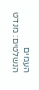העמים הנשלטים: מנדט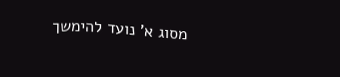מסוג א' נועד להימשך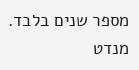מספר שנים בלבד. מנדט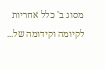מסוג ב' כלל אחריות לקיומה וקידומה של...